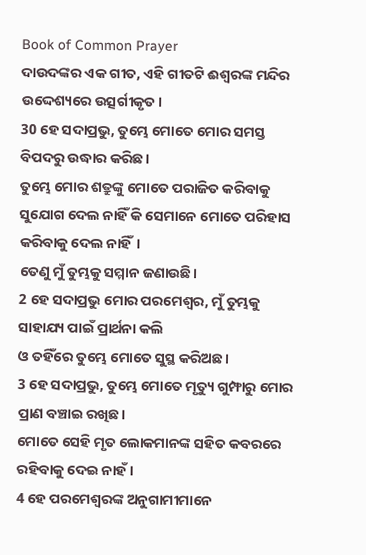Book of Common Prayer
ଦାଉଦଙ୍କର ଏକ ଗୀତ, ଏହି ଗୀତଟି ଈଶ୍ୱରଙ୍କ ମନ୍ଦିର ଉଦ୍ଦେଶ୍ୟରେ ଉତ୍ସର୍ଗୀକୃତ।
30 ହେ ସଦାପ୍ରଭୁ, ତୁମ୍ଭେ ମୋତେ ମୋର ସମସ୍ତ ବିପଦରୁ ଉଦ୍ଧାର କରିଛ।
ତୁମ୍ଭେ ମୋର ଶତ୍ରୁଙ୍କୁ ମୋତେ ପରାଜିତ କରିବାକୁ ସୁଯୋଗ ଦେଲ ନାହିଁ କି ସେମାନେ ମୋତେ ପରିହାସ କରିବାକୁ ଦେଲ ନାହିଁ।
ତେଣୁ ମୁଁ ତୁମ୍ଭକୁ ସମ୍ମାନ ଜଣାଉଛି।
2 ହେ ସଦାପ୍ରଭୁ ମୋର ପରମେଶ୍ୱର, ମୁଁ ତୁମ୍ଭକୁ ସାହାଯ୍ୟ ପାଇଁ ପ୍ରାର୍ଥନା କଲି
ଓ ତହିଁରେ ତୁମ୍ଭେ ମୋତେ ସୁସ୍ଥ କରିଅଛ।
3 ହେ ସଦାପ୍ରଭୁ, ତୁମ୍ଭେ ମୋତେ ମୃତ୍ୟୁ ଗୁମ୍ଫାରୁ ମୋର ପ୍ରାଣ ବଞ୍ଚାଇ ରଖିଛ।
ମୋତେ ସେହି ମୃତ ଲୋକମାନଙ୍କ ସହିତ କବରରେ ରହିବାକୁ ଦେଇ ନାହଁ।
4 ହେ ପରମେଶ୍ୱରଙ୍କ ଅନୁଗାମୀମାନେ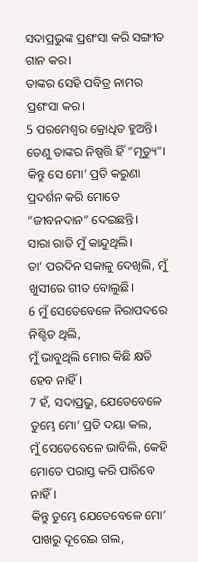ସଦାପ୍ରଭୁଙ୍କ ପ୍ରଶଂସା କରି ସଙ୍ଗୀତ ଗାନ କର।
ତାଙ୍କର ସେହି ପବିତ୍ର ନାମର ପ୍ରଶଂସା କର।
5 ପରମେଶ୍ୱର କ୍ରୋଧିତ ହୁଅନ୍ତି।
ତେଣୁ ତାଙ୍କର ନିଷ୍ପତ୍ତି ହିଁ “ମୃତ୍ୟୁ”।
କିନ୍ତୁ ସେ ମୋ’ ପ୍ରତି କରୁଣା ପ୍ରଦର୍ଶନ କରି ମୋତେ “ଜୀବନଦାନ” ଦେଇଛନ୍ତି।
ସାରା ରାତି ମୁଁ କାନ୍ଦୁଥିଲି।
ତା’ ପରଦିନ ସକାଳୁ ଦେଖିଲି, ମୁଁ ଖୁସୀରେ ଗୀତ ବୋଲୁଛି।
6 ମୁଁ ସେତେବେଳେ ନିରାପଦରେ ନିଶ୍ଚିତ ଥିଲି,
ମୁଁ ଭାବୁଥିଲି ମୋର କିଛି କ୍ଷତି ହେବ ନାହିଁ।
7 ହଁ, ସଦାପ୍ରଭୁ, ଯେତେବେଳେ ତୁମ୍ଭେ ମୋ’ ପ୍ରତି ଦୟା କଲ,
ମୁଁ ସେତେବେଳେ ଭାବିଲି, କେହି ମୋତେ ପରାସ୍ତ କରି ପାରିବେ ନାହିଁ।
କିନ୍ତୁ ତୁମ୍ଭେ ଯେତେବେଳେ ମୋ’ ପାଖରୁ ଦୂରେଇ ଗଲ,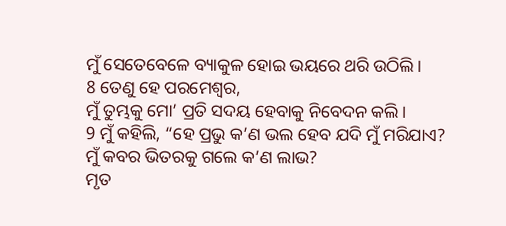ମୁଁ ସେତେବେଳେ ବ୍ୟାକୁଳ ହୋଇ ଭୟରେ ଥରି ଉଠିଲି।
8 ତେଣୁ ହେ ପରମେଶ୍ୱର,
ମୁଁ ତୁମ୍ଭକୁ ମୋ’ ପ୍ରତି ସଦୟ ହେବାକୁ ନିବେଦନ କଲି।
9 ମୁଁ କହିଲି, “ହେ ପ୍ରଭୁ କ’ଣ ଭଲ ହେବ ଯଦି ମୁଁ ମରିଯାଏ?
ମୁଁ କବର ଭିତରକୁ ଗଲେ କ’ଣ ଲାଭ?
ମୃତ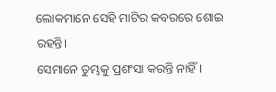ଲୋକମାନେ ସେହି ମାଟିର କବରରେ ଶୋଇ ରହନ୍ତି।
ସେମାନେ ତୁମ୍ଭକୁ ପ୍ରଶଂସା କରନ୍ତି ନାହିଁ।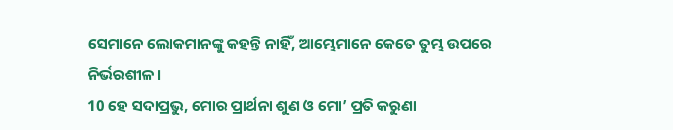ସେମାନେ ଲୋକମାନଙ୍କୁ କହନ୍ତି ନାହିଁ, ଆମ୍ଭେମାନେ କେତେ ତୁମ୍ଭ ଉପରେ ନିର୍ଭରଶୀଳ।
10 ହେ ସଦାପ୍ରଭୁ, ମୋର ପ୍ରାର୍ଥନା ଶୁଣ ଓ ମୋ’ ପ୍ରତି କରୁଣା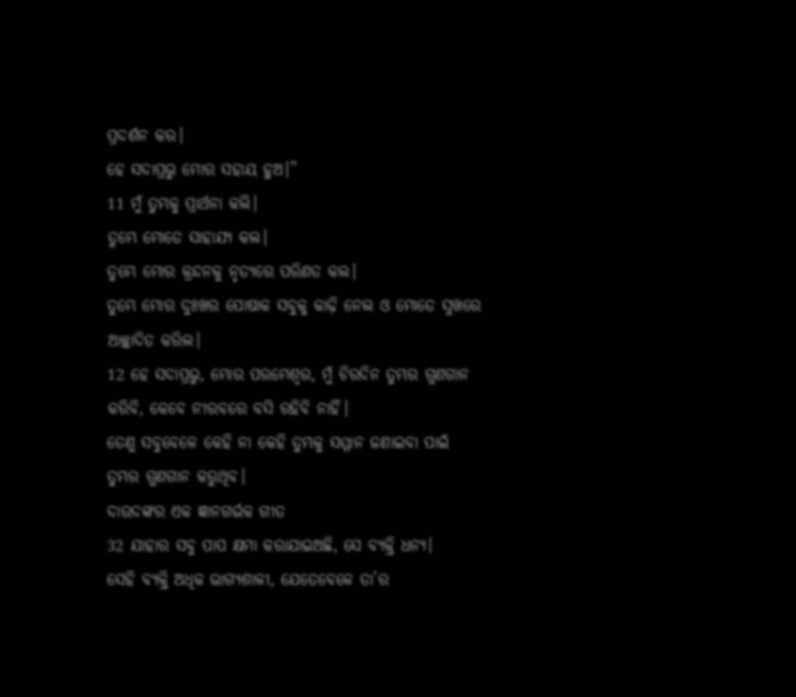ପ୍ରଦର୍ଶନ କର।
ହେ ସଦାପ୍ରଭୁ ମୋର ସହାୟ ହୁଅ।”
11 ମୁଁ ତୁମ୍ଭକୁ ପ୍ରାର୍ଥନା କଲି।
ତୁମ୍ଭେ ମୋତେ ସାହାଯ୍ୟ କଲ।
ତୁମ୍ଭେ ମୋର କ୍ରନ୍ଦନକୁ ନୃତ୍ୟରେ ପରିଣତ କଲ।
ତୁମ୍ଭେ ମୋର ଦୁଃଖର ପୋଷାକ ସବୁକୁ କାଢ଼ି ନେଲ ଓ ମୋତେ ସୁଖରେ ଆଚ୍ଛାଦିତ କରିଲ।
12 ହେ ସଦାପ୍ରଭୁ, ମୋର ପରମେଶ୍ୱର, ମୁଁ ଚିରଦିନ ତୁମ୍ଭର ଗୁଣଗାନ କରିବି, କେବେ ନୀରବରେ ବସି ରହିବି ନାହିଁ।
ତେଣୁ ସବୁବେଳେ କେହି ନା କେହି ତୁମ୍ଭକୁ ସମ୍ମାନ ଜଣାଇବା ପାଇଁ ତୁମ୍ଭର ଗୁଣଗାନ କରୁଥିବ।
ଦାଉଦଙ୍କର ଏକ ଜ୍ଞାନଗର୍ଭକ ଗୀତ
32 ଯାହାର ସବୁ ପାପ କ୍ଷମା କରାଯାଇଅଛି, ସେ ବ୍ୟକ୍ତି ଧନ୍ୟ।
ସେହି ବ୍ୟକ୍ତି ଅଧିକ ଭାଗ୍ୟଶାଳୀ, ଯେତେବେଳେ ତା’ର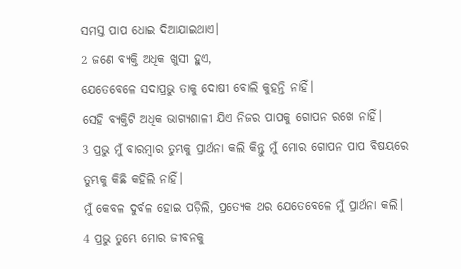ସମସ୍ତ ପାପ ଧୋଇ ଦିଆଯାଇଥାଏ।
2 ଜଣେ ବ୍ୟକ୍ତି ଅଧିକ ଖୁସୀ ହୁଏ,
ଯେତେବେଳେ ସଦାପ୍ରଭୁ ତାକୁ ଦୋଷୀ ବୋଲି କୁହନ୍ତି ନାହିଁ।
ସେହି ବ୍ୟକ୍ତିଟି ଅଧିକ ଭାଗ୍ୟଶାଳୀ ଯିଏ ନିଜର ପାପକୁ ଗୋପନ ରଖେ ନାହିଁ।
3 ପ୍ରଭୁ ମୁଁ ବାରମ୍ବାର ତୁମ୍ଭକୁ ପ୍ରାର୍ଥନା କଲି କିନ୍ତୁ ମୁଁ ମୋର ଗୋପନ ପାପ ବିଷୟରେ ତୁମ୍ଭକୁ କିଛି କହିଲି ନାହିଁ।
ମୁଁ କେବଳ ଦୁର୍ବଳ ହୋଇ ପଡ଼ିଲି, ପ୍ରତ୍ୟେକ ଥର ଯେତେବେଳେ ମୁଁ ପ୍ରାର୍ଥନା କଲି।
4 ପ୍ରଭୁ ତୁମ୍ଭେ ମୋର ଜୀବନକୁ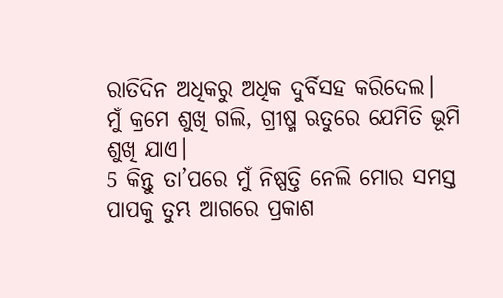ରାତିଦିନ ଅଧିକରୁ ଅଧିକ ଦୁର୍ବିସହ କରିଦେଲ।
ମୁଁ କ୍ରମେ ଶୁଖି ଗଲି, ଗ୍ରୀଷ୍ମ ଋତୁରେ ଯେମିତି ଭୂମି ଶୁଖି ଯାଏ।
5 କିନ୍ତୁ ତା’ପରେ ମୁଁ ନିଷ୍ପତ୍ତି ନେଲି ମୋର ସମସ୍ତ ପାପକୁ ତୁମ୍ଭ ଆଗରେ ପ୍ରକାଶ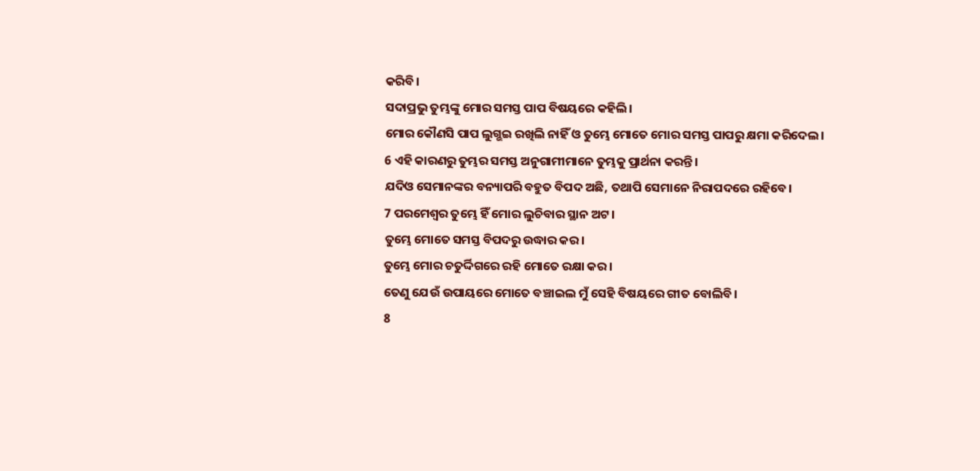କରିବି।
ସଦାପ୍ରଭୁ ତୁମ୍ଭଙ୍କୁ ମୋର ସମସ୍ତ ପାପ ବିଷୟରେ କହିଲି।
ମୋର କୌଣସି ପାପ ଲୁଗ୍ଭଇ ରଖିଲି ନାହିଁ ଓ ତୁମ୍ଭେ ମୋତେ ମୋର ସମସ୍ତ ପାପରୁ କ୍ଷମା କରିଦେଲ।
6 ଏହି କାରଣରୁ ତୁମ୍ଭର ସମସ୍ତ ଅନୁଗାମୀମାନେ ତୁମ୍ଭକୁ ପ୍ରାର୍ଥନା କରନ୍ତି।
ଯଦିଓ ସେମାନଙ୍କର ବନ୍ୟାପରି ବହୁତ ବିପଦ ଅଛି, ତଥାପି ସେମାନେ ନିରାପଦରେ ରହିବେ।
7 ପରମେଶ୍ୱର ତୁମ୍ଭେ ହିଁ ମୋର ଲୁଚିବାର ସ୍ଥାନ ଅଟ।
ତୁମ୍ଭେ ମୋତେ ସମସ୍ତ ବିପଦରୁ ଉଦ୍ଧାର କର।
ତୁମ୍ଭେ ମୋର ଚତୁର୍ଦ୍ଦିଗରେ ରହି ମୋତେ ରକ୍ଷା କର।
ତେଣୁ ଯେଉଁ ଉପାୟରେ ମୋତେ ବଞ୍ଚାଇଲ ମୁଁ ସେହି ବିଷୟରେ ଗୀତ ବୋଲିବି।
8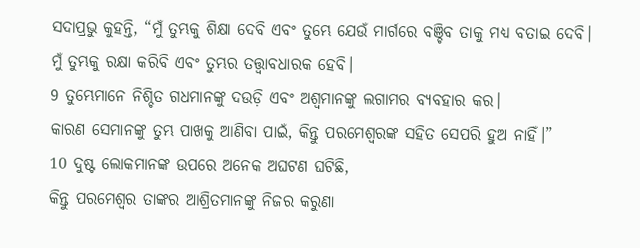ସଦାପ୍ରଭୁ କୁହନ୍ତି, “ମୁଁ ତୁମ୍ଭକୁ ଶିକ୍ଷା ଦେବି ଏବଂ ତୁମ୍ଭେ ଯେଉଁ ମାର୍ଗରେ ବଞ୍ଚିବ ତାକୁ ମଧ୍ୟ ବତାଇ ଦେବି।
ମୁଁ ତୁମ୍ଭକୁ ରକ୍ଷା କରିବି ଏବଂ ତୁମ୍ଭର ତତ୍ତ୍ୱାବଧାରକ ହେବି।
9 ତୁମ୍ଭେମାନେ ନିଶ୍ଚିତ ଗଧମାନଙ୍କୁ ଦଉଡ଼ି ଏବଂ ଅଶ୍ୱମାନଙ୍କୁ ଲଗାମର ବ୍ୟବହାର କର।
କାରଣ ସେମାନଙ୍କୁ ତୁମ୍ଭ ପାଖକୁ ଆଣିବା ପାଇଁ, କିନ୍ତୁ ପରମେଶ୍ୱରଙ୍କ ସହିତ ସେପରି ହୁଅ ନାହିଁ।”
10 ଦୁଷ୍ଟ ଲୋକମାନଙ୍କ ଉପରେ ଅନେକ ଅଘଟଣ ଘଟିଛି,
କିନ୍ତୁ ପରମେଶ୍ୱର ତାଙ୍କର ଆଶ୍ରିତମାନଙ୍କୁ ନିଜର କରୁଣା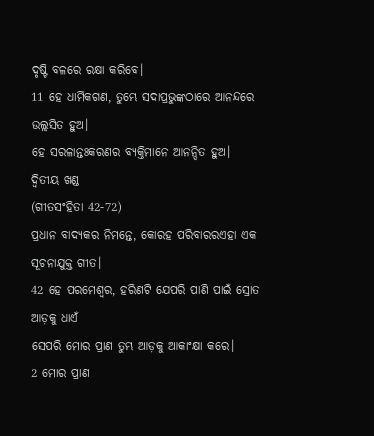ଦୃଷ୍ଟି ବଳରେ ରକ୍ଷା କରିବେ।
11 ହେ ଧାର୍ମିକଗଣ, ତୁମ୍ଭେ ସଦାପ୍ରଭୁଙ୍କଠାରେ ଆନନ୍ଦରେ ଉଲ୍ଲସିତ ହୁଅ।
ହେ ସରଳାନ୍ତଃକରଣର ବ୍ୟକ୍ତିମାନେ ଆନନ୍ଦିତ ହୁଅ।
ଦ୍ୱିତୀୟ ଖଣ୍ଡ
(ଗୀତସଂହିତା 42-72)
ପ୍ରଧାନ ବାଦ୍ୟକର ନିମନ୍ତେ, କୋରହ ପରିବାରରଏହା ଏକ ସୂଚନାଯୁକ୍ତ ଗୀତ।
42 ହେ ପରମେଶ୍ୱର, ହରିଣଟି ଯେପରି ପାଣି ପାଇଁ ସ୍ରୋତ ଆଡ଼କୁ ଧାଏଁ
ସେପରି ମୋର ପ୍ରାଣ ତୁମ୍ଭ ଆଡ଼କୁ ଆକାଂକ୍ଷା କରେ।
2 ମୋର ପ୍ରାଣ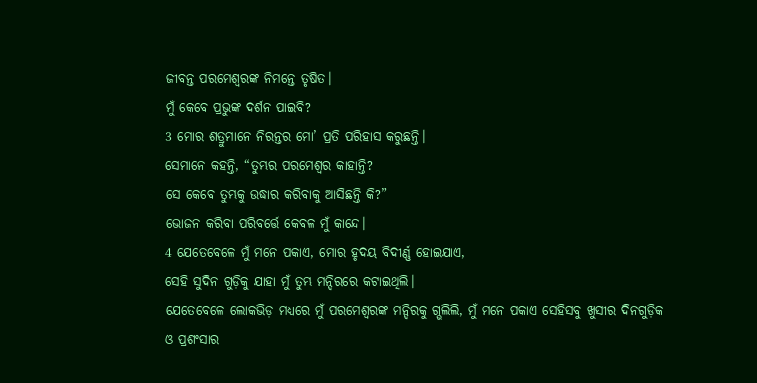ଜୀବନ୍ତ ପରମେଶ୍ୱରଙ୍କ ନିମନ୍ତେ ତୃଷିତ।
ମୁଁ କେବେ ପ୍ରଭୁଙ୍କ ଦର୍ଶନ ପାଇବି?
3 ମୋର ଶତ୍ରୁମାନେ ନିରନ୍ତର ମୋ’ ପ୍ରତି ପରିହାସ କରୁଛନ୍ତି।
ସେମାନେ କହନ୍ତି, “ତୁମ୍ଭର ପରମେଶ୍ୱର କାହାନ୍ତି?
ସେ କେବେ ତୁମ୍ଭକୁ ଉଦ୍ଧାର କରିବାକୁ ଆସିଛନ୍ତି କି?”
ଭୋଜନ କରିବା ପରିବର୍ତ୍ତେ କେବଳ ମୁଁ କାନ୍ଦେ।
4 ଯେତେବେଳେ ମୁଁ ମନେ ପକାଏ, ମୋର ହୃଦୟ ବିଦୀର୍ଣ୍ଣ ହୋଇଯାଏ,
ସେହି ସୁଦିନ ଗୁଡ଼ିକୁ ଯାହା ମୁଁ ତୁମ୍ଭ ମନ୍ଦିରରେ କଟାଇଥିଲି।
ଯେତେବେଳେ ଲୋକଭିଡ଼ ମଧ୍ୟରେ ମୁଁ ପରମେଶ୍ୱରଙ୍କ ମନ୍ଦିରକୁ ଗ୍ଭଲିଲି, ମୁଁ ମନେ ପକାଏ ସେହିସବୁ ଖୁସୀର ଦିନଗୁଡ଼ିକ
ଓ ପ୍ରଶଂସାର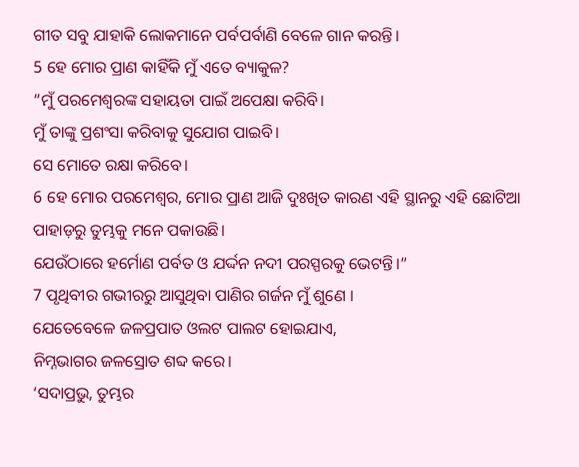ଗୀତ ସବୁ ଯାହାକି ଲୋକମାନେ ପର୍ବପର୍ବାଣି ବେଳେ ଗାନ କରନ୍ତି।
5 ହେ ମୋର ପ୍ରାଣ କାହିଁକି ମୁଁ ଏତେ ବ୍ୟାକୁଳ?
“ମୁଁ ପରମେଶ୍ୱରଙ୍କ ସହାୟତା ପାଇଁ ଅପେକ୍ଷା କରିବି।
ମୁଁ ତାଙ୍କୁ ପ୍ରଶଂସା କରିବାକୁ ସୁଯୋଗ ପାଇବି।
ସେ ମୋତେ ରକ୍ଷା କରିବେ।
6 ହେ ମୋର ପରମେଶ୍ୱର, ମୋର ପ୍ରାଣ ଆଜି ଦୁଃଖିତ କାରଣ ଏହି ସ୍ଥାନରୁ ଏହି ଛୋଟିଆ ପାହାଡ଼ରୁ ତୁମ୍ଭକୁ ମନେ ପକାଉଛି।
ଯେଉଁଠାରେ ହର୍ମୋଣ ପର୍ବତ ଓ ଯର୍ଦ୍ଦନ ନଦୀ ପରସ୍ପରକୁ ଭେଟନ୍ତି।”
7 ପୃଥିବୀର ଗଭୀରରୁ ଆସୁଥିବା ପାଣିର ଗର୍ଜନ ମୁଁ ଶୁଣେ ।
ଯେତେବେଳେ ଜଳପ୍ରପାତ ଓଲଟ ପାଲଟ ହୋଇଯାଏ,
ନିମ୍ନଭାଗର ଜଳସ୍ରୋତ ଶବ୍ଦ କରେ।
‘ସଦାପ୍ରଭୁ, ତୁମ୍ଭର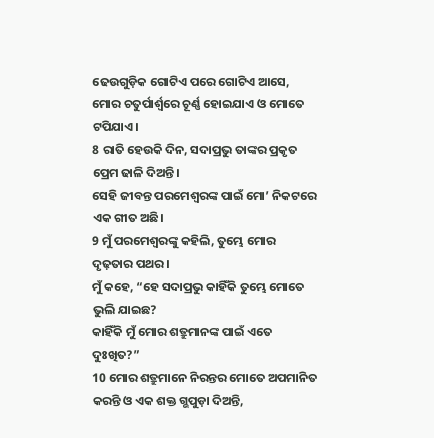ଢେଉଗୁଡ଼ିକ ଗୋଟିଏ ପରେ ଗୋଟିଏ ଆସେ, ମୋର ଚତୁର୍ପାର୍ଶ୍ୱରେ ଚୂର୍ଣ୍ଣ ହୋଇଯାଏ ଓ ମୋତେ ଟପିଯାଏ।
8 ରାତି ହେଉକି ଦିନ, ସଦାପ୍ରଭୁ ତାଙ୍କର ପ୍ରକୃତ ପ୍ରେମ ଢାଳି ଦିଅନ୍ତି।
ସେହି ଜୀବନ୍ତ ପରମେଶ୍ୱରଙ୍କ ପାଇଁ ମୋ’ ନିକଟରେ ଏକ ଗୀତ ଅଛି।
9 ମୁଁ ପରମେଶ୍ୱରଙ୍କୁ କହିଲି, ତୁମ୍ଭେ ମୋର ଦୃଢ଼ତାର ପଥର।
ମୁଁ କହେ, “ହେ ସଦାପ୍ରଭୁ କାହିଁକି ତୁମ୍ଭେ ମୋତେ ଭୁଲି ଯାଇଛ?
କାହିଁକି ମୁଁ ମୋର ଶତ୍ରୁମାନଙ୍କ ପାଇଁ ଏତେ ଦୁଃଖିତ?”
10 ମୋର ଶତ୍ରୁମାନେ ନିରନ୍ତର ମୋତେ ଅପମାନିତ କରନ୍ତି ଓ ଏକ ଶକ୍ତ ଗ୍ଭପୁଡ଼ା ଦିଅନ୍ତି,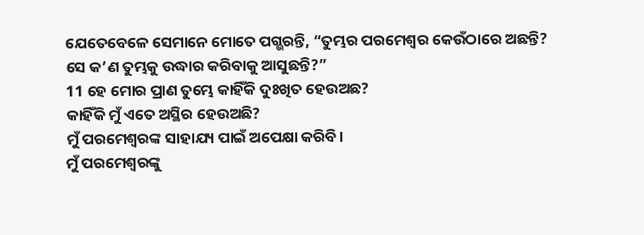ଯେତେବେଳେ ସେମାନେ ମୋତେ ପଗ୍ଭରନ୍ତି, “ତୁମ୍ଭର ପରମେଶ୍ୱର କେଉଁଠାରେ ଅଛନ୍ତି? ସେ କ’ଣ ତୁମ୍ଭକୁ ଉଦ୍ଧାର କରିବାକୁ ଆସୁଛନ୍ତି?”
11 ହେ ମୋର ପ୍ରାଣ ତୁମ୍ଭେ କାହିଁକି ଦୁଃଖିତ ହେଉଅଛ?
କାହିଁକି ମୁଁ ଏତେ ଅସ୍ଥିର ହେଉଅଛି?
ମୁଁ ପରମେଶ୍ୱରଙ୍କ ସାହାଯ୍ୟ ପାଇଁ ଅପେକ୍ଷା କରିବି।
ମୁଁ ପରମେଶ୍ୱରଙ୍କୁ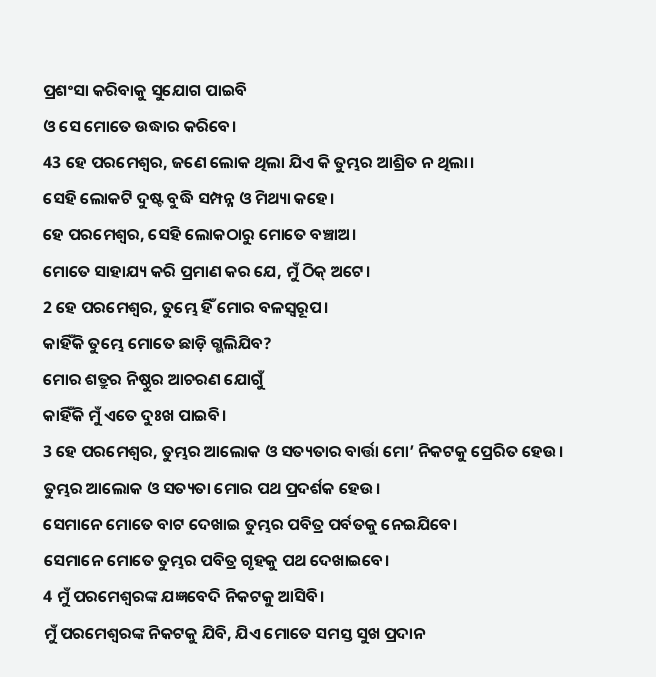ପ୍ରଶଂସା କରିବାକୁ ସୁଯୋଗ ପାଇବି
ଓ ସେ ମୋତେ ଉଦ୍ଧାର କରିବେ।
43 ହେ ପରମେଶ୍ୱର, ଜଣେ ଲୋକ ଥିଲା ଯିଏ କି ତୁମ୍ଭର ଆଶ୍ରିତ ନ ଥିଲା।
ସେହି ଲୋକଟି ଦୁଷ୍ଟ ବୁଦ୍ଧି ସମ୍ପନ୍ନ ଓ ମିଥ୍ୟା କହେ।
ହେ ପରମେଶ୍ୱର, ସେହି ଲୋକଠାରୁ ମୋତେ ବଞ୍ଚାଅ।
ମୋତେ ସାହାଯ୍ୟ କରି ପ୍ରମାଣ କର ଯେ, ମୁଁ ଠିକ୍ ଅଟେ।
2 ହେ ପରମେଶ୍ୱର, ତୁମ୍ଭେ ହିଁ ମୋର ବଳସ୍ୱରୂପ।
କାହିଁକି ତୁମ୍ଭେ ମୋତେ ଛାଡ଼ି ଗ୍ଭଲିଯିବ?
ମୋର ଶତ୍ରୁର ନିଷ୍ଠୁର ଆଚରଣ ଯୋଗୁଁ
କାହିଁକି ମୁଁ ଏତେ ଦୁଃଖ ପାଇବି।
3 ହେ ପରମେଶ୍ୱର, ତୁମ୍ଭର ଆଲୋକ ଓ ସତ୍ୟତାର ବାର୍ତ୍ତା ମୋ’ ନିକଟକୁ ପ୍ରେରିତ ହେଉ।
ତୁମ୍ଭର ଆଲୋକ ଓ ସତ୍ୟତା ମୋର ପଥ ପ୍ରଦର୍ଶକ ହେଉ।
ସେମାନେ ମୋତେ ବାଟ ଦେଖାଇ ତୁମ୍ଭର ପବିତ୍ର ପର୍ବତକୁ ନେଇଯିବେ।
ସେମାନେ ମୋତେ ତୁମ୍ଭର ପବିତ୍ର ଗୃହକୁ ପଥ ଦେଖାଇବେ।
4 ମୁଁ ପରମେଶ୍ୱରଙ୍କ ଯଜ୍ଞବେଦି ନିକଟକୁ ଆସିବି।
ମୁଁ ପରମେଶ୍ୱରଙ୍କ ନିକଟକୁ ଯିବି, ଯିଏ ମୋତେ ସମସ୍ତ ସୁଖ ପ୍ରଦାନ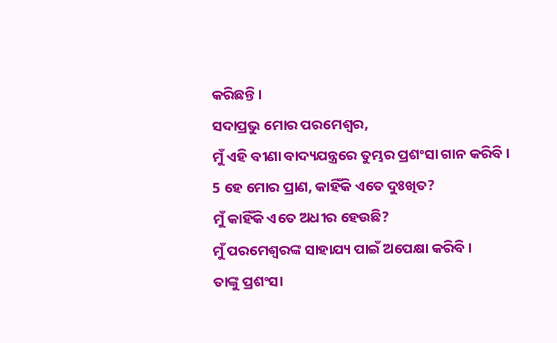କରିଛନ୍ତି।
ସଦାପ୍ରଭୁ ମୋର ପରମେଶ୍ୱର,
ମୁଁ ଏହି ବୀଣା ବାଦ୍ୟଯନ୍ତ୍ରରେ ତୁମ୍ଭର ପ୍ରଶଂସା ଗାନ କରିବି।
5 ହେ ମୋର ପ୍ରାଣ, କାହିଁକି ଏତେ ଦୁଃଖିତ?
ମୁଁ କାହିଁକି ଏତେ ଅଧୀର ହେଉଛି?
ମୁଁ ପରମେଶ୍ୱରଙ୍କ ସାହାଯ୍ୟ ପାଇଁ ଅପେକ୍ଷା କରିବି।
ତାଙ୍କୁ ପ୍ରଶଂସା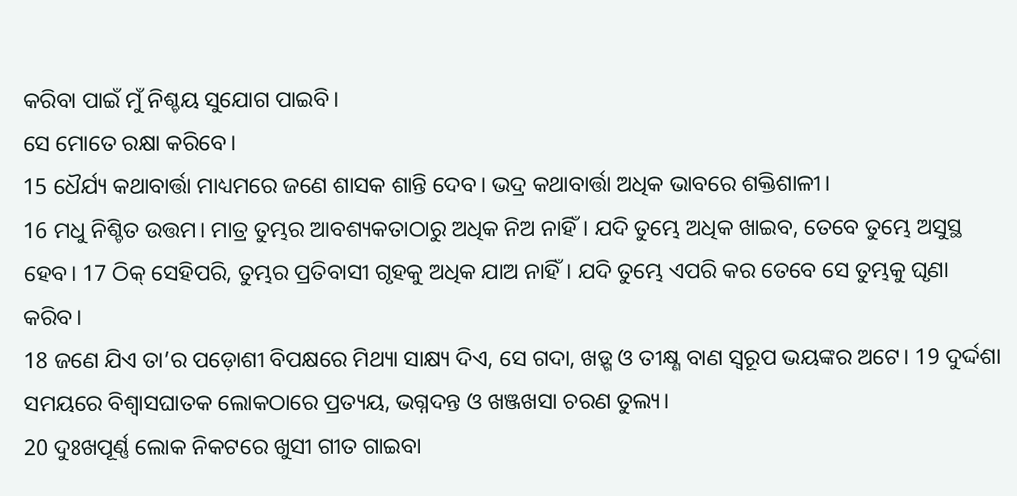କରିବା ପାଇଁ ମୁଁ ନିଶ୍ଚୟ ସୁଯୋଗ ପାଇବି।
ସେ ମୋତେ ରକ୍ଷା କରିବେ।
15 ଧୈର୍ଯ୍ୟ କଥାବାର୍ତ୍ତା ମାଧ୍ୟମରେ ଜଣେ ଶାସକ ଶାନ୍ତି ଦେବ। ଭଦ୍ର କଥାବାର୍ତ୍ତା ଅଧିକ ଭାବରେ ଶକ୍ତିଶାଳୀ।
16 ମଧୁ ନିଶ୍ଚିତ ଉତ୍ତମ। ମାତ୍ର ତୁମ୍ଭର ଆବଶ୍ୟକତାଠାରୁ ଅଧିକ ନିଅ ନାହିଁ। ଯଦି ତୁମ୍ଭେ ଅଧିକ ଖାଇବ, ତେବେ ତୁମ୍ଭେ ଅସୁସ୍ଥ ହେବ। 17 ଠିକ୍ ସେହିପରି, ତୁମ୍ଭର ପ୍ରତିବାସୀ ଗୃହକୁ ଅଧିକ ଯାଅ ନାହିଁ। ଯଦି ତୁମ୍ଭେ ଏପରି କର ତେବେ ସେ ତୁମ୍ଭକୁ ଘୃଣା କରିବ।
18 ଜଣେ ଯିଏ ତା’ର ପଡ଼ୋଶୀ ବିପକ୍ଷରେ ମିଥ୍ୟା ସାକ୍ଷ୍ୟ ଦିଏ, ସେ ଗଦା, ଖଡ଼୍ଗ ଓ ତୀକ୍ଷ୍ଣ ବାଣ ସ୍ୱରୂପ ଭୟଙ୍କର ଅଟେ। 19 ଦୁର୍ଦ୍ଦଶା ସମୟରେ ବିଶ୍ୱାସଘାତକ ଲୋକଠାରେ ପ୍ରତ୍ୟୟ, ଭଗ୍ନଦନ୍ତ ଓ ଖଞ୍ଜଖସା ଚରଣ ତୁଲ୍ୟ।
20 ଦୁଃଖପୂର୍ଣ୍ଣ ଲୋକ ନିକଟରେ ଖୁସୀ ଗୀତ ଗାଇବା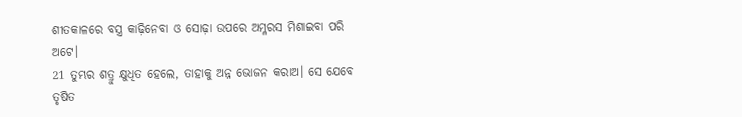ଶୀତକାଳରେ ବସ୍ତ୍ର କାଢ଼ିନେବା ଓ ସୋଢ଼ା ଉପରେ ଅମ୍ଳରସ ମିଶାଇବା ପରି ଅଟେ।
21 ତୁମ୍ଭର ଶତ୍ରୁ କ୍ଷୁଧିତ ହେଲେ, ତାହାକୁ ଅନ୍ନ ଭୋଜନ କରାଅ। ସେ ଯେବେ ତୃଷିତ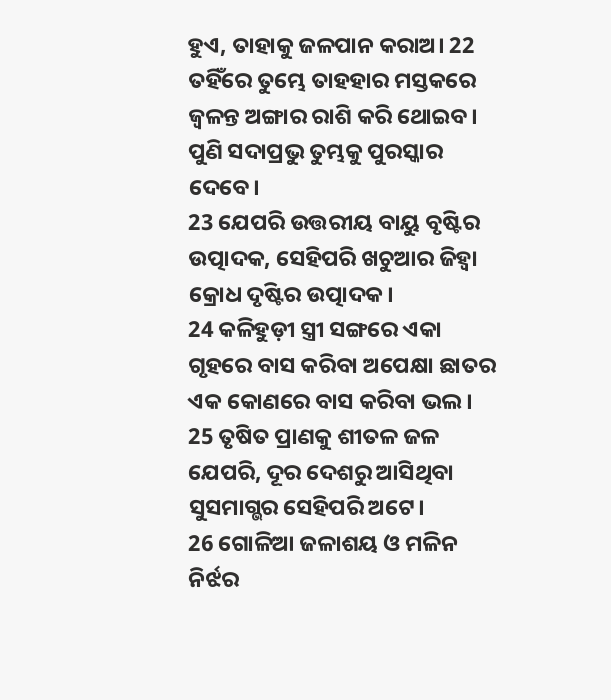ହୁଏ, ତାହାକୁ ଜଳପାନ କରାଅ। 22 ତହିଁରେ ତୁମ୍ଭେ ତାହହାର ମସ୍ତକରେ ଜ୍ୱଳନ୍ତ ଅଙ୍ଗାର ରାଶି କରି ଥୋଇବ। ପୁଣି ସଦାପ୍ରଭୁ ତୁମ୍ଭକୁ ପୁରସ୍କାର ଦେବେ।
23 ଯେପରି ଉତ୍ତରୀୟ ବାୟୁ ବୃଷ୍ଟିର ଉତ୍ପାଦକ, ସେହିପରି ଖଚୁଆର ଜିହ୍ୱା କ୍ରୋଧ ଦୃଷ୍ଟିର ଉତ୍ପାଦକ।
24 କଳିହୁଡ଼ୀ ସ୍ତ୍ରୀ ସଙ୍ଗରେ ଏକା ଗୃହରେ ବାସ କରିବା ଅପେକ୍ଷା ଛାତର ଏକ କୋଣରେ ବାସ କରିବା ଭଲ।
25 ତୃଷିତ ପ୍ରାଣକୁ ଶୀତଳ ଜଳ ଯେପରି, ଦୂର ଦେଶରୁ ଆସିଥିବା ସୁସମାଗ୍ଭର ସେହିପରି ଅଟେ।
26 ଗୋଳିଆ ଜଳାଶୟ ଓ ମଳିନ ନିର୍ଝର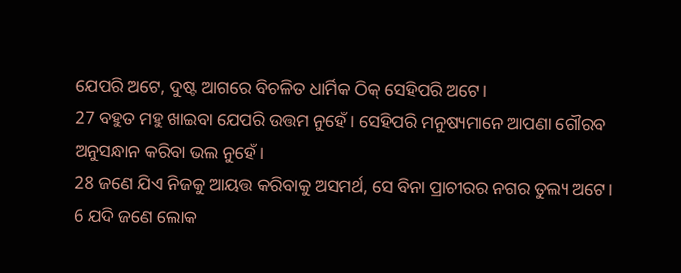ଯେପରି ଅଟେ, ଦୁଷ୍ଟ ଆଗରେ ବିଚଳିତ ଧାର୍ମିକ ଠିକ୍ ସେହିପରି ଅଟେ।
27 ବହୁତ ମହୁ ଖାଇବା ଯେପରି ଉତ୍ତମ ନୁହେଁ। ସେହିପରି ମନୁଷ୍ୟମାନେ ଆପଣା ଗୌରବ ଅନୁସନ୍ଧାନ କରିବା ଭଲ ନୁହେଁ।
28 ଜଣେ ଯିଏ ନିଜକୁ ଆୟତ୍ତ କରିବାକୁ ଅସମର୍ଥ, ସେ ବିନା ପ୍ରାଚୀରର ନଗର ତୁଲ୍ୟ ଅଟେ।
6 ଯଦି ଜଣେ ଲୋକ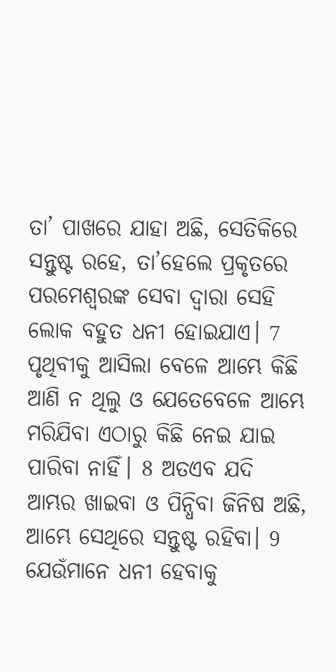ତା’ ପାଖରେ ଯାହା ଅଛି, ସେତିକିରେ ସନ୍ତୁଷ୍ଟ ରହେ, ତା’ହେଲେ ପ୍ରକୃତରେ ପରମେଶ୍ୱରଙ୍କ ସେବା ଦ୍ୱାରା ସେହି ଲୋକ ବହୁତ ଧନୀ ହୋଇଯାଏ। 7 ପୃଥିବୀକୁ ଆସିଲା ବେଳେ ଆମ୍ଭେ କିଛି ଆଣି ନ ଥିଲୁ ଓ ଯେତେବେଳେ ଆମ୍ଭେ ମରିଯିବା ଏଠାରୁ କିଛି ନେଇ ଯାଇ ପାରିବା ନାହିଁ। 8 ଅତଏବ ଯଦି ଆମ୍ଭର ଖାଇବା ଓ ପିନ୍ଧିବା ଜିନିଷ ଅଛି, ଆମ୍ଭେ ସେଥିରେ ସନ୍ତୁଷ୍ଟ ରହିବା। 9 ଯେଉଁମାନେ ଧନୀ ହେବାକୁ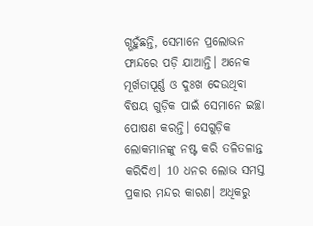ଗ୍ଭହୁଁଛନ୍ତି, ସେମାନେ ପ୍ରଲୋଭନ ଫାନ୍ଦରେ ପଡ଼ି ଯାଆନ୍ତି। ଅନେକ ମୂର୍ଖତାପୂର୍ଣ୍ଣ ଓ ଦୁଃଖ ଦେଉଥିବା ବିଷୟ ଗୁଡ଼ିକ ପାଇଁ ସେମାନେ ଇଚ୍ଛା ପୋଷଣ କରନ୍ତି। ସେଗୁଡ଼ିକ ଲୋକମାନଙ୍କୁ ନଷ୍ଟ କରି ତଳିତଳାନ୍ତ କରିଦିଏ। 10 ଧନର ଲୋଭ ସମସ୍ତ ପ୍ରକାର ମନ୍ଦର କାରଣ। ଅଧିକରୁ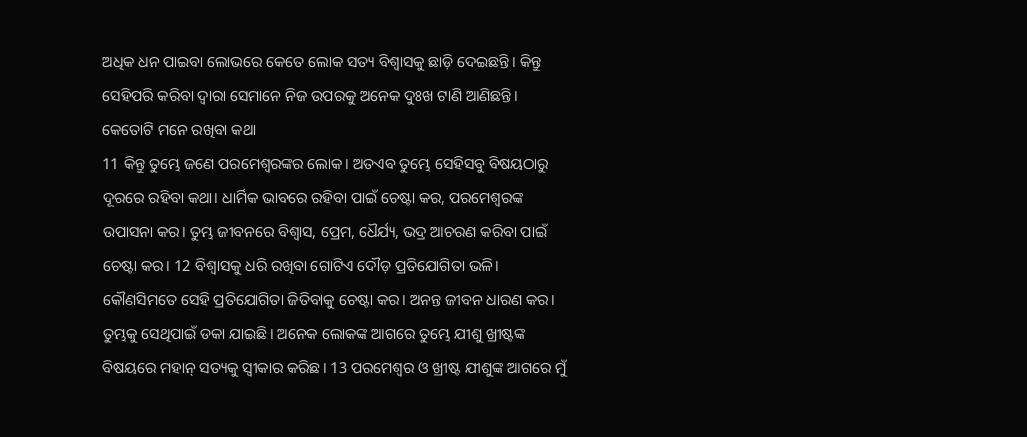ଅଧିକ ଧନ ପାଇବା ଲୋଭରେ କେତେ ଲୋକ ସତ୍ୟ ବିଶ୍ୱାସକୁ ଛାଡ଼ି ଦେଇଛନ୍ତି। କିନ୍ତୁ ସେହିପରି କରିବା ଦ୍ୱାରା ସେମାନେ ନିଜ ଉପରକୁ ଅନେକ ଦୁଃଖ ଟାଣି ଆଣିଛନ୍ତି।
କେତୋଟି ମନେ ରଖିବା କଥା
11 କିନ୍ତୁ ତୁମ୍ଭେ ଜଣେ ପରମେଶ୍ୱରଙ୍କର ଲୋକ। ଅତଏବ ତୁମ୍ଭେ ସେହିସବୁ ବିଷୟଠାରୁ ଦୂରରେ ରହିବା କଥା। ଧାର୍ମିକ ଭାବରେ ରହିବା ପାଇଁ ଚେଷ୍ଟା କର, ପରମେଶ୍ୱରଙ୍କ ଉପାସନା କର। ତୁମ୍ଭ ଜୀବନରେ ବିଶ୍ୱାସ, ପ୍ରେମ, ଧୈର୍ଯ୍ୟ, ଭଦ୍ର ଆଚରଣ କରିବା ପାଇଁ ଚେଷ୍ଟା କର। 12 ବିଶ୍ୱାସକୁ ଧରି ରଖିବା ଗୋଟିଏ ଦୌଡ଼ ପ୍ରତିଯୋଗିତା ଭଳି। କୌଣସିମତେ ସେହି ପ୍ରତିଯୋଗିତା ଜିତିବାକୁ ଚେଷ୍ଟା କର। ଅନନ୍ତ ଜୀବନ ଧାରଣ କର। ତୁମ୍ଭକୁ ସେଥିପାଇଁ ଡକା ଯାଇଛି। ଅନେକ ଲୋକଙ୍କ ଆଗରେ ତୁମ୍ଭେ ଯୀଶୁ ଖ୍ରୀଷ୍ଟଙ୍କ ବିଷୟରେ ମହାନ୍ ସତ୍ୟକୁ ସ୍ୱୀକାର କରିଛ। 13 ପରମେଶ୍ୱର ଓ ଖ୍ରୀଷ୍ଟ ଯୀଶୁଙ୍କ ଆଗରେ ମୁଁ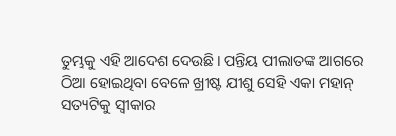ତୁମ୍ଭକୁ ଏହି ଆଦେଶ ଦେଉଛି। ପନ୍ତିୟ ପୀଲାତଙ୍କ ଆଗରେ ଠିଆ ହୋଇଥିବା ବେଳେ ଖ୍ରୀଷ୍ଟ ଯୀଶୁ ସେହି ଏକା ମହାନ୍ ସତ୍ୟଟିକୁ ସ୍ୱୀକାର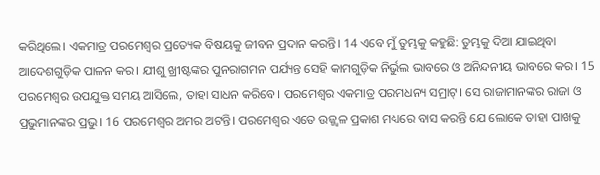କରିଥିଲେ। ଏକମାତ୍ର ପରମେଶ୍ୱର ପ୍ରତ୍ୟେକ ବିଷୟକୁ ଜୀବନ ପ୍ରଦାନ କରନ୍ତି। 14 ଏବେ ମୁଁ ତୁମ୍ଭକୁ କହୁଛି: ତୁମ୍ଭକୁ ଦିଆ ଯାଇଥିବା ଆଦେଶଗୁଡ଼ିକ ପାଳନ କର। ଯୀଶୁ ଖ୍ରୀଷ୍ଟଙ୍କର ପୁନରାଗମନ ପର୍ଯ୍ୟନ୍ତ ସେହି କାମଗୁଡ଼ିକ ନିର୍ଭୁଲ ଭାବରେ ଓ ଅନିନ୍ଦନୀୟ ଭାବରେ କର। 15 ପରମେଶ୍ୱର ଉପଯୁକ୍ତ ସମୟ ଆସିଲେ, ତାହା ସାଧନ କରିବେ। ପରମେଶ୍ୱର ଏକମାତ୍ର ପରମଧନ୍ୟ ସମ୍ରାଟ୍। ସେ ରାଜାମାନଙ୍କର ରାଜା ଓ ପ୍ରଭୁମାନଙ୍କର ପ୍ରଭୁ। 16 ପରମେଶ୍ୱର ଅମର ଅଟନ୍ତି। ପରମେଶ୍ୱର ଏତେ ଉଜ୍ଜ୍ୱଳ ପ୍ରକାଶ ମଧ୍ୟରେ ବାସ କରନ୍ତି ଯେ ଲୋକେ ତାହା ପାଖକୁ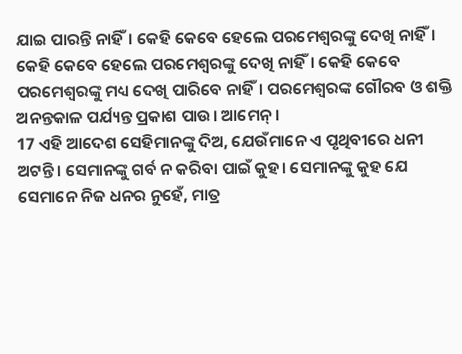ଯାଇ ପାରନ୍ତି ନାହିଁ। କେହି କେବେ ହେଲେ ପରମେଶ୍ୱରଙ୍କୁ ଦେଖି ନାହିଁ। କେହି କେବେ ହେଲେ ପରମେଶ୍ୱରଙ୍କୁ ଦେଖି ନାହିଁ। କେହି କେବେ ପରମେଶ୍ୱରଙ୍କୁ ମଧ୍ୟ ଦେଖି ପାରିବେ ନାହିଁ। ପରମେଶ୍ୱରଙ୍କ ଗୌରବ ଓ ଶକ୍ତି ଅନନ୍ତକାଳ ପର୍ଯ୍ୟନ୍ତ ପ୍ରକାଶ ପାଉ। ଆମେନ୍।
17 ଏହି ଆଦେଶ ସେହିମାନଙ୍କୁ ଦିଅ, ଯେଉଁମାନେ ଏ ପୃଥିବୀରେ ଧନୀ ଅଟନ୍ତି। ସେମାନଙ୍କୁ ଗର୍ବ ନ କରିବା ପାଇଁ କୁହ। ସେମାନଙ୍କୁ କୁହ ଯେ ସେମାନେ ନିଜ ଧନର ନୁହେଁ, ମାତ୍ର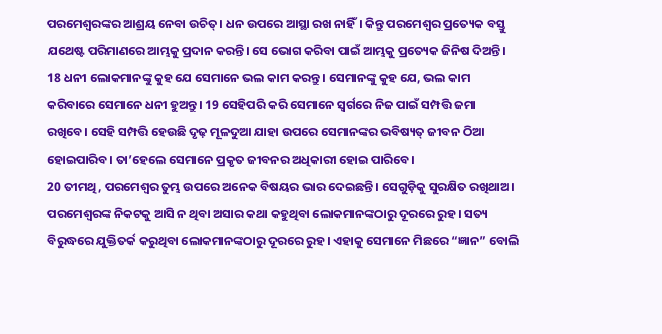ପରମେଶ୍ୱରଙ୍କର ଆଶ୍ରୟ ନେବା ଉଚିତ୍। ଧନ ଉପରେ ଆସ୍ଥା ରଖ ନାହିଁ। କିନ୍ତୁ ପରମେଶ୍ୱର ପ୍ରତ୍ୟେକ ବସ୍ତୁ ଯଥେଷ୍ଟ ପରିମାଣରେ ଆମ୍ଭକୁ ପ୍ରଦାନ କରନ୍ତି। ସେ ଭୋଗ କରିବା ପାଇଁ ଆମ୍ଭକୁ ପ୍ରତ୍ୟେକ ଜିନିଷ ଦିଅନ୍ତି। 18 ଧନୀ ଲୋକମାନଙ୍କୁ କୁହ ଯେ ସେମାନେ ଭଲ କାମ କରନ୍ତୁ। ସେମାନଙ୍କୁ କୁହ ଯେ, ଭଲ କାମ କରିବାରେ ସେମାନେ ଧନୀ ହୁଅନ୍ତୁ। 19 ସେହିପରି କରି ସେମାନେ ସ୍ୱର୍ଗରେ ନିଜ ପାଇଁ ସମ୍ପତ୍ତି ଜମା ରଖିବେ। ସେହି ସମ୍ପତ୍ତି ହେଉଛି ଦୃଢ଼ ମୂଳଦୁଆ ଯାହା ଉପରେ ସେମାନଙ୍କର ଭବିଷ୍ୟତ୍ ଜୀବନ ଠିଆ ହୋଇପାରିବ। ତା’ହେଲେ ସେମାନେ ପ୍ରକୃତ ଜୀବନର ଅଧିକାରୀ ହୋଇ ପାରିବେ।
20 ତୀମଥି, ପରମେଶ୍ୱର ତୁମ୍ଭ ଉପରେ ଅନେକ ବିଷୟର ଭାର ଦେଇଛନ୍ତି। ସେଗୁଡ଼ିକୁ ସୁରକ୍ଷିତ ରଖିଥାଅ। ପରମେଶ୍ୱରଙ୍କ ନିକଟକୁ ଆସି ନ ଥିବା ଅସାର କଥା କହୁଥିବା ଲୋକମାନଙ୍କଠାରୁ ଦୂରରେ ରୁହ। ସତ୍ୟ ବିରୁଦ୍ଧରେ ଯୁକ୍ତିତର୍କ କରୁଥିବା ଲୋକମାନଙ୍କଠାରୁ ଦୂରରେ ରୁହ। ଏହାକୁ ସେମାନେ ମିଛରେ “ଜ୍ଞାନ” ବୋଲି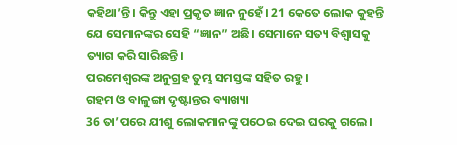କହିଥା’ନ୍ତି। କିନ୍ତୁ ଏହା ପ୍ରକୃତ ଜ୍ଞାନ ନୁହେଁ। 21 କେତେ ଲୋକ କୁହନ୍ତି ଯେ ସେମାନଙ୍କର ସେହି “ଜ୍ଞାନ” ଅଛି। ସେମାନେ ସତ୍ୟ ବିଶ୍ୱାସକୁ ତ୍ୟାଗ କରି ସାରିଛନ୍ତି।
ପରମେଶ୍ୱରଙ୍କ ଅନୁଗ୍ରହ ତୁମ୍ଭ ସମସ୍ତଙ୍କ ସହିତ ରହୁ।
ଗହମ ଓ ବାଳୁଙ୍ଗା ଦୃଷ୍ଟାନ୍ତର ବ୍ୟାଖ୍ୟା
36 ତା’ପରେ ଯୀଶୁ ଲୋକମାନଙ୍କୁ ପଠେଇ ଦେଇ ଘରକୁ ଗଲେ।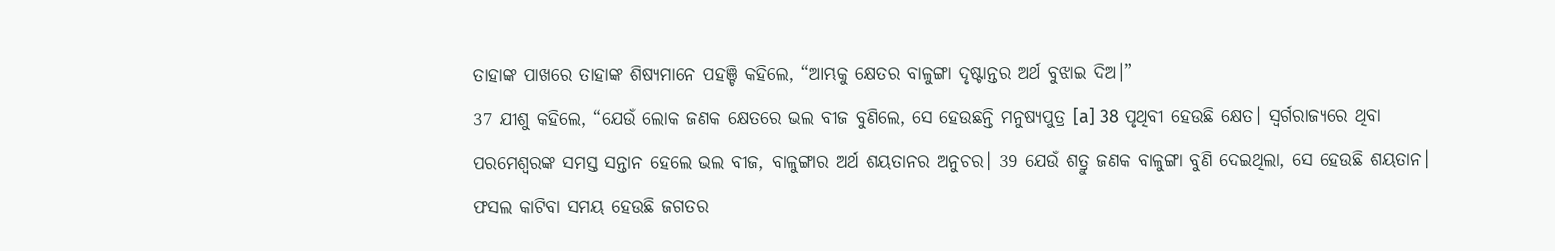ତାହାଙ୍କ ପାଖରେ ତାହାଙ୍କ ଶିଷ୍ୟମାନେ ପହଞ୍ଚି କହିଲେ, “ଆମ୍ଭକୁ କ୍ଷେତର ବାଳୁଙ୍ଗା ଦୃଷ୍ଟାନ୍ତର ଅର୍ଥ ବୁଝାଇ ଦିଅ।”
37 ଯୀଶୁ କହିଲେ, “ଯେଉଁ ଲୋକ ଜଣକ କ୍ଷେତରେ ଭଲ ବୀଜ ବୁଣିଲେ, ସେ ହେଉଛନ୍ତି ମନୁଷ୍ୟପୁତ୍ର [a] 38 ପୃଥିବୀ ହେଉଛି କ୍ଷେତ। ସ୍ୱର୍ଗରାଜ୍ୟରେ ଥିବା ପରମେଶ୍ୱରଙ୍କ ସମସ୍ତ ସନ୍ତାନ ହେଲେ ଭଲ ବୀଜ, ବାଳୁଙ୍ଗାର ଅର୍ଥ ଶୟତାନର ଅନୁଚର। 39 ଯେଉଁ ଶତ୍ରୁ ଜଣକ ବାଳୁଙ୍ଗା ବୁଣି ଦେଇଥିଲା, ସେ ହେଉଛି ଶୟତାନ। ଫସଲ କାଟିବା ସମୟ ହେଉଛି ଜଗତର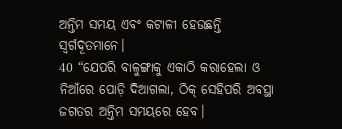ଅନ୍ତିମ ସମୟ ଏବଂ କଟାଳୀ ହେଉଛନ୍ତି ସ୍ୱର୍ଗଦୂତମାନେ।
40 “ଯେପରି ବାଳୁଙ୍ଗାକୁ ଏକାଠି କରାହେଲା ଓ ନିଆଁରେ ପୋଡ଼ି ଦିଆଗଲା, ଠିକ୍ ସେହିପରି ଅବସ୍ଥା ଜଗତର ଅନ୍ତିମ ସମୟରେ ହେବ।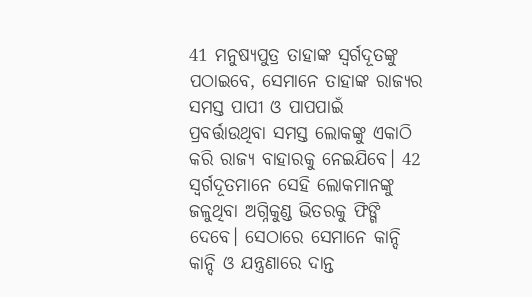41 ମନୁଷ୍ୟପୁତ୍ର ତାହାଙ୍କ ସ୍ୱର୍ଗଦୂତଙ୍କୁ ପଠାଇବେ, ସେମାନେ ତାହାଙ୍କ ରାଜ୍ୟର ସମସ୍ତ ପାପୀ ଓ ପାପପାଇଁ ପ୍ରବର୍ତ୍ତାଉଥିବା ସମସ୍ତ ଲୋକଙ୍କୁ ଏକାଠି କରି ରାଜ୍ୟ ବାହାରକୁ ନେଇଯିବେ। 42 ସ୍ୱର୍ଗଦୂତମାନେ ସେହି ଲୋକମାନଙ୍କୁ ଜଳୁଥିବା ଅଗ୍ନିକୁଣ୍ଡ ଭିତରକୁ ଫିଙ୍ଗି ଦେବେ। ସେଠାରେ ସେମାନେ କାନ୍ଦି କାନ୍ଦି ଓ ଯନ୍ତ୍ରଣାରେ ଦାନ୍ତ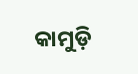କାମୁଡ଼ି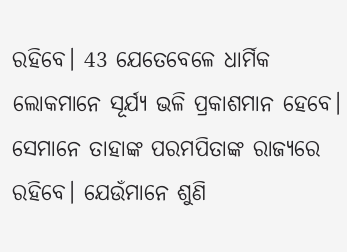ରହିବେ। 43 ଯେତେବେଳେ ଧାର୍ମିକ ଲୋକମାନେ ସୂର୍ଯ୍ୟ ଭଳି ପ୍ରକାଶମାନ ହେବେ। ସେମାନେ ତାହାଙ୍କ ପରମପିତାଙ୍କ ରାଜ୍ୟରେ ରହିବେ। ଯେଉଁମାନେ ଶୁଣି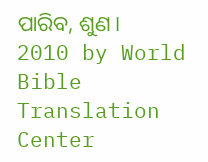ପାରିବ, ଶୁଣ।
2010 by World Bible Translation Center